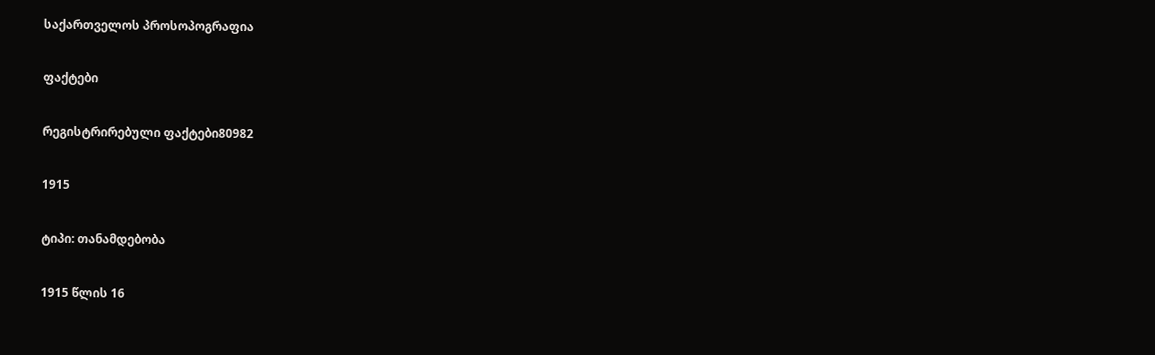საქართველოს პროსოპოგრაფია

ფაქტები

რეგისტრირებული ფაქტები80982

1915

ტიპი: თანამდებობა

1915 წლის 16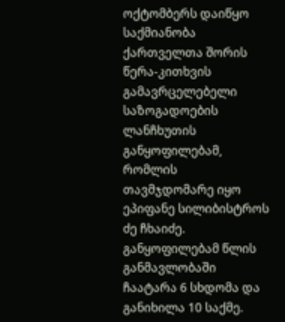ოქტომბერს დაიწყო საქმიანობა ქართველთა შორის წერა-კითხვის გამავრცელებელი საზოგადოების ლანჩხუთის განყოფილებამ, რომლის თავმჯდომარე იყო ეპიფანე სილიბისტროს ძე ჩხაიძე. განყოფილებამ წლის განმავლობაში ჩაატარა 6 სხდომა და განიხილა 10 საქმე.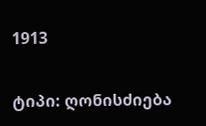1913

ტიპი: ღონისძიება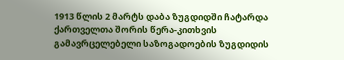1913 წლის 2 მარტს დაბა ზუგდიდში ჩატარდა ქართველთა შორის წერა-კითხვის გამავრცელებელი საზოგადოების ზუგდიდის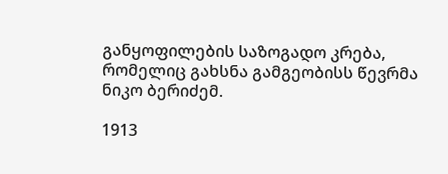განყოფილების საზოგადო კრება, რომელიც გახსნა გამგეობისს წევრმა ნიკო ბერიძემ.

1913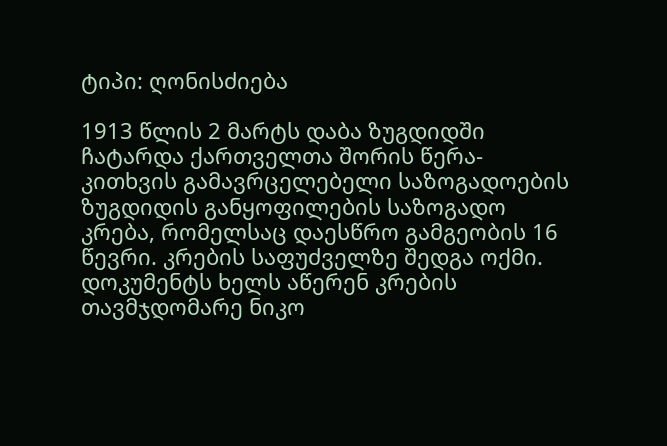ტიპი: ღონისძიება

1913 წლის 2 მარტს დაბა ზუგდიდში ჩატარდა ქართველთა შორის წერა-კითხვის გამავრცელებელი საზოგადოების ზუგდიდის განყოფილების საზოგადო კრება, რომელსაც დაესწრო გამგეობის 16 წევრი. კრების საფუძველზე შედგა ოქმი. დოკუმენტს ხელს აწერენ კრების თავმჯდომარე ნიკო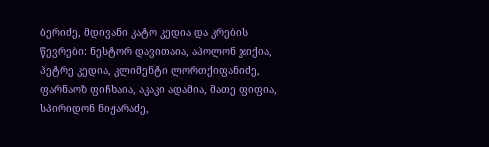ბერიძე, მდივანი კატო კედია და კრების წევრები: ნესტორ დავითაია, აპოლონ ჯიქია, პეტრე კედია, კლიმენტი ლორთქიფანიძე, ფარნაოზ ფიჩხაია, აკაკი ადამია, მათე ფიფია, სპირიდონ ნიჟარაძე,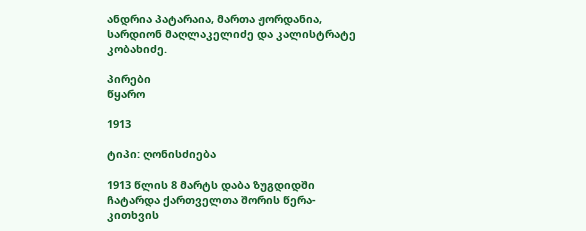ანდრია პატარაია, მართა ჟორდანია, სარდიონ მაღლაკელიძე და კალისტრატე კობახიძე.

პირები
წყარო

1913

ტიპი: ღონისძიება

1913 წლის 8 მარტს დაბა ზუგდიდში ჩატარდა ქართველთა შორის წერა-კითხვის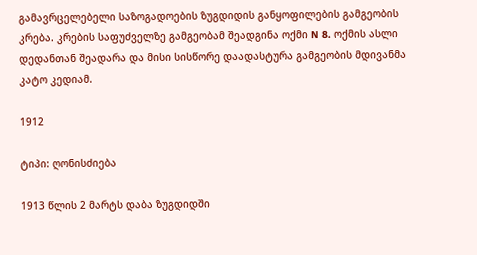გამავრცელებელი საზოგადოების ზუგდიდის განყოფილების გამგეობის კრება. კრების საფუძველზე გამგეობამ შეადგინა ოქმი N 8. ოქმის ასლი დედანთან შეადარა და მისი სისწორე დაადასტურა გამგეობის მდივანმა კატო კედიამ.

1912

ტიპი: ღონისძიება

1913 წლის 2 მარტს დაბა ზუგდიდში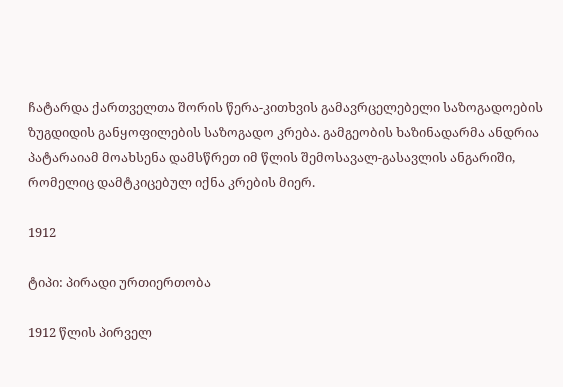ჩატარდა ქართველთა შორის წერა-კითხვის გამავრცელებელი საზოგადოების ზუგდიდის განყოფილების საზოგადო კრება. გამგეობის ხაზინადარმა ანდრია პატარაიამ მოახსენა დამსწრეთ იმ წლის შემოსავალ-გასავლის ანგარიში, რომელიც დამტკიცებულ იქნა კრების მიერ.

1912

ტიპი: პირადი ურთიერთობა

1912 წლის პირველ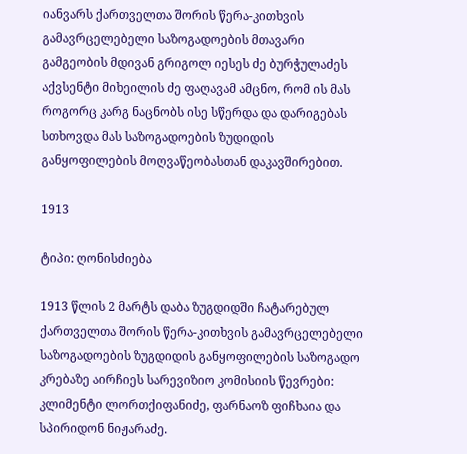იანვარს ქართველთა შორის წერა-კითხვის გამავრცელებელი საზოგადოების მთავარი გამგეობის მდივან გრიგოლ იესეს ძე ბურჭულაძეს აქვსენტი მიხეილის ძე ფაღავამ ამცნო, რომ ის მას როგორც კარგ ნაცნობს ისე სწერდა და დარიგებას სთხოვდა მას საზოგადოების ზუდიდის განყოფილების მოღვაწეობასთან დაკავშირებით.

1913

ტიპი: ღონისძიება

1913 წლის 2 მარტს დაბა ზუგდიდში ჩატარებულ ქართველთა შორის წერა-კითხვის გამავრცელებელი საზოგადოების ზუგდიდის განყოფილების საზოგადო კრებაზე აირჩიეს სარევიზიო კომისიის წევრები: კლიმენტი ლორთქიფანიძე, ფარნაოზ ფიჩხაია და სპირიდონ ნიჟარაძე.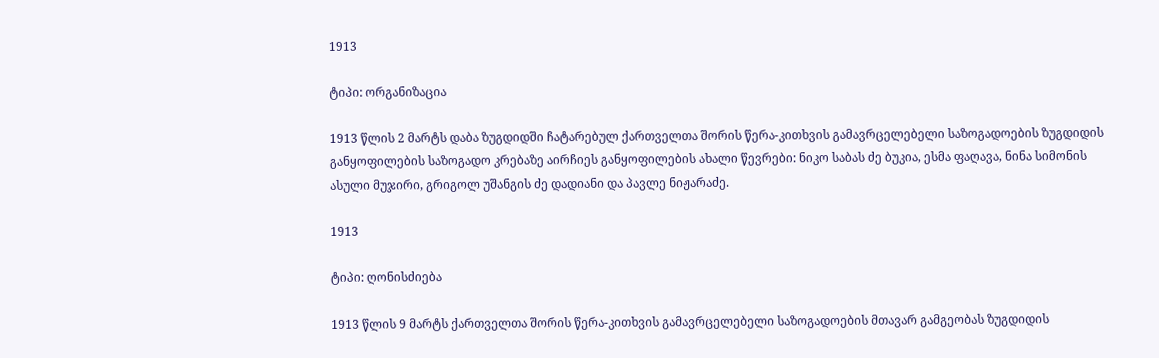1913

ტიპი: ორგანიზაცია

1913 წლის 2 მარტს დაბა ზუგდიდში ჩატარებულ ქართველთა შორის წერა-კითხვის გამავრცელებელი საზოგადოების ზუგდიდის განყოფილების საზოგადო კრებაზე აირჩიეს განყოფილების ახალი წევრები: ნიკო საბას ძე ბუკია, ესმა ფაღავა, ნინა სიმონის ასული მუჯირი, გრიგოლ უშანგის ძე დადიანი და პავლე ნიჟარაძე.

1913

ტიპი: ღონისძიება

1913 წლის 9 მარტს ქართველთა შორის წერა-კითხვის გამავრცელებელი საზოგადოების მთავარ გამგეობას ზუგდიდის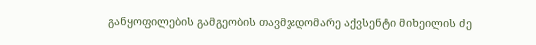განყოფილების გამგეობის თავმჯდომარე აქვსენტი მიხეილის ძე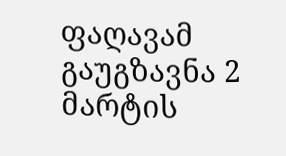ფაღავამ გაუგზავნა 2 მარტის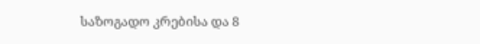საზოგადო კრებისა და 8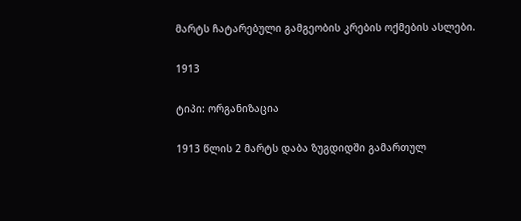მარტს ჩატარებული გამგეობის კრების ოქმების ასლები.

1913

ტიპი: ორგანიზაცია

1913 წლის 2 მარტს დაბა ზუგდიდში გამართულ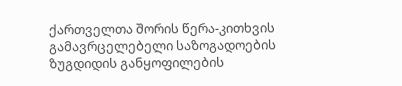ქართველთა შორის წერა-კითხვის გამავრცელებელი საზოგადოების ზუგდიდის განყოფილების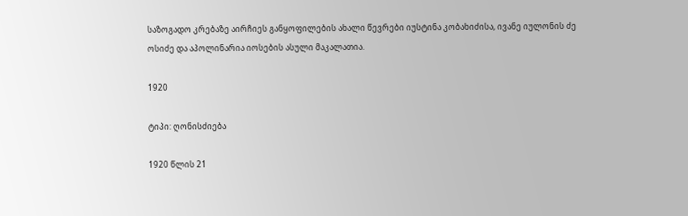საზოგადო კრებაზე აირჩიეს განყოფილების ახალი წევრები იუსტინა კობახიძისა, ივანე იულონის ძე ოსიძე და აპოლინარია იოსების ასული მაკალათია.

1920

ტიპი: ღონისძიება

1920 წლის 21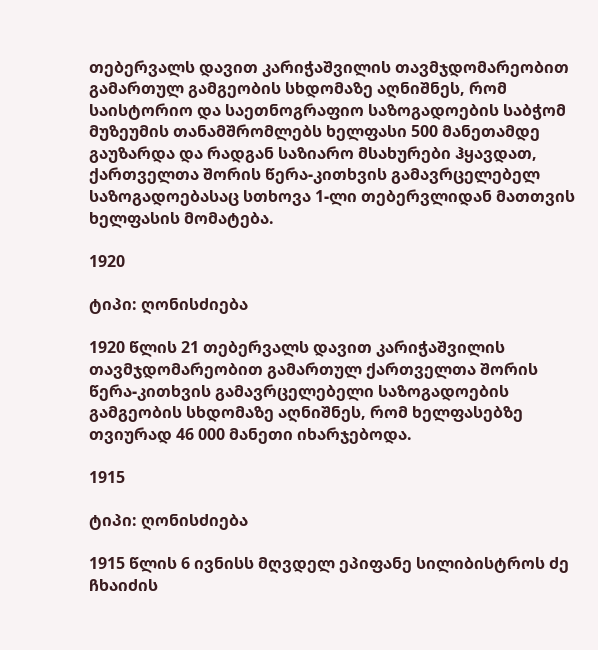თებერვალს დავით კარიჭაშვილის თავმჯდომარეობით გამართულ გამგეობის სხდომაზე აღნიშნეს, რომ საისტორიო და საეთნოგრაფიო საზოგადოების საბჭომ მუზეუმის თანამშრომლებს ხელფასი 500 მანეთამდე გაუზარდა და რადგან საზიარო მსახურები ჰყავდათ, ქართველთა შორის წერა-კითხვის გამავრცელებელ საზოგადოებასაც სთხოვა 1-ლი თებერვლიდან მათთვის ხელფასის მომატება.

1920

ტიპი: ღონისძიება

1920 წლის 21 თებერვალს დავით კარიჭაშვილის თავმჯდომარეობით გამართულ ქართველთა შორის წერა-კითხვის გამავრცელებელი საზოგადოების გამგეობის სხდომაზე აღნიშნეს, რომ ხელფასებზე თვიურად 46 000 მანეთი იხარჯებოდა.

1915

ტიპი: ღონისძიება

1915 წლის 6 ივნისს მღვდელ ეპიფანე სილიბისტროს ძე ჩხაიძის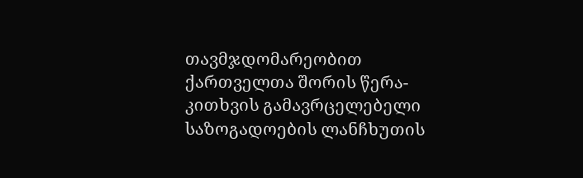თავმჯდომარეობით ქართველთა შორის წერა-კითხვის გამავრცელებელი საზოგადოების ლანჩხუთის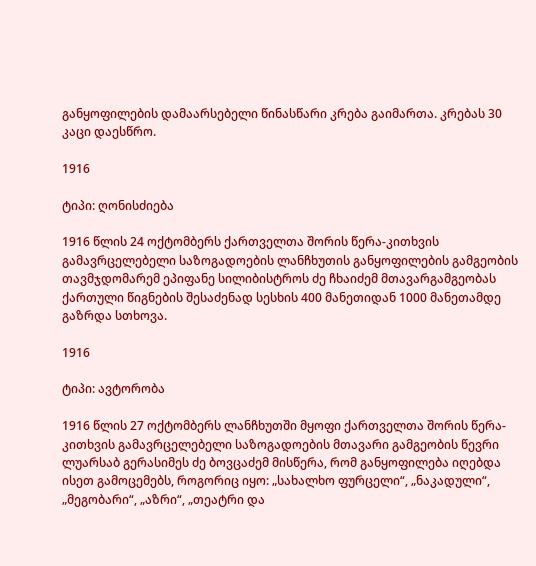განყოფილების დამაარსებელი წინასწარი კრება გაიმართა. კრებას 30 კაცი დაესწრო.

1916

ტიპი: ღონისძიება

1916 წლის 24 ოქტომბერს ქართველთა შორის წერა-კითხვის გამავრცელებელი საზოგადოების ლანჩხუთის განყოფილების გამგეობის თავმჯდომარემ ეპიფანე სილიბისტროს ძე ჩხაიძემ მთავარგამგეობას ქართული წიგნების შესაძენად სესხის 400 მანეთიდან 1000 მანეთამდე გაზრდა სთხოვა.

1916

ტიპი: ავტორობა

1916 წლის 27 ოქტომბერს ლანჩხუთში მყოფი ქართველთა შორის წერა-კითხვის გამავრცელებელი საზოგადოების მთავარი გამგეობის წევრი ლუარსაბ გერასიმეს ძე ბოვცაძემ მისწერა, რომ განყოფილება იღებდა ისეთ გამოცემებს, როგორიც იყო: „სახალხო ფურცელი“, „ნაკადული“, „მეგობარი“, „აზრი“, „თეატრი და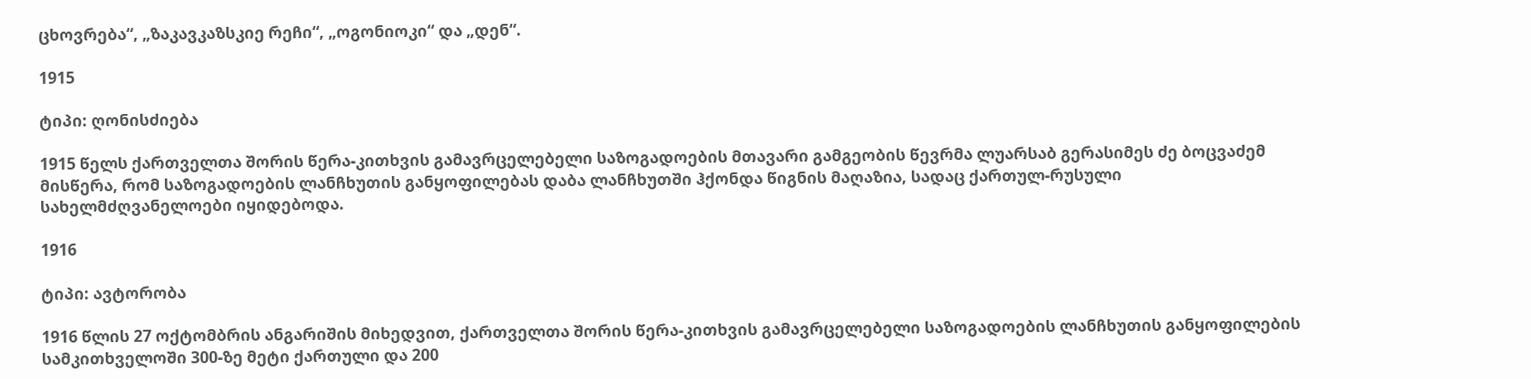ცხოვრება“, „ზაკავკაზსკიე რეჩი“, „ოგონიოკი“ და „დენ“.

1915

ტიპი: ღონისძიება

1915 წელს ქართველთა შორის წერა-კითხვის გამავრცელებელი საზოგადოების მთავარი გამგეობის წევრმა ლუარსაბ გერასიმეს ძე ბოცვაძემ მისწერა, რომ საზოგადოების ლანჩხუთის განყოფილებას დაბა ლანჩხუთში ჰქონდა წიგნის მაღაზია, სადაც ქართულ-რუსული სახელმძღვანელოები იყიდებოდა.

1916

ტიპი: ავტორობა

1916 წლის 27 ოქტომბრის ანგარიშის მიხედვით, ქართველთა შორის წერა-კითხვის გამავრცელებელი საზოგადოების ლანჩხუთის განყოფილების სამკითხველოში 300-ზე მეტი ქართული და 200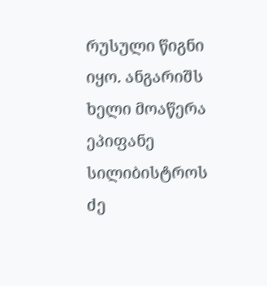რუსული წიგნი იყო. ანგარიშს ხელი მოაწერა ეპიფანე სილიბისტროს ძე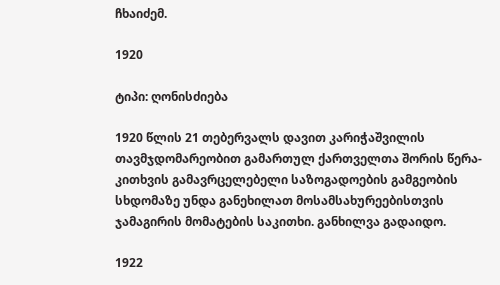ჩხაიძემ.

1920

ტიპი: ღონისძიება

1920 წლის 21 თებერვალს დავით კარიჭაშვილის თავმჯდომარეობით გამართულ ქართველთა შორის წერა-კითხვის გამავრცელებელი საზოგადოების გამგეობის სხდომაზე უნდა განეხილათ მოსამსახურეებისთვის ჯამაგირის მომატების საკითხი. განხილვა გადაიდო.

1922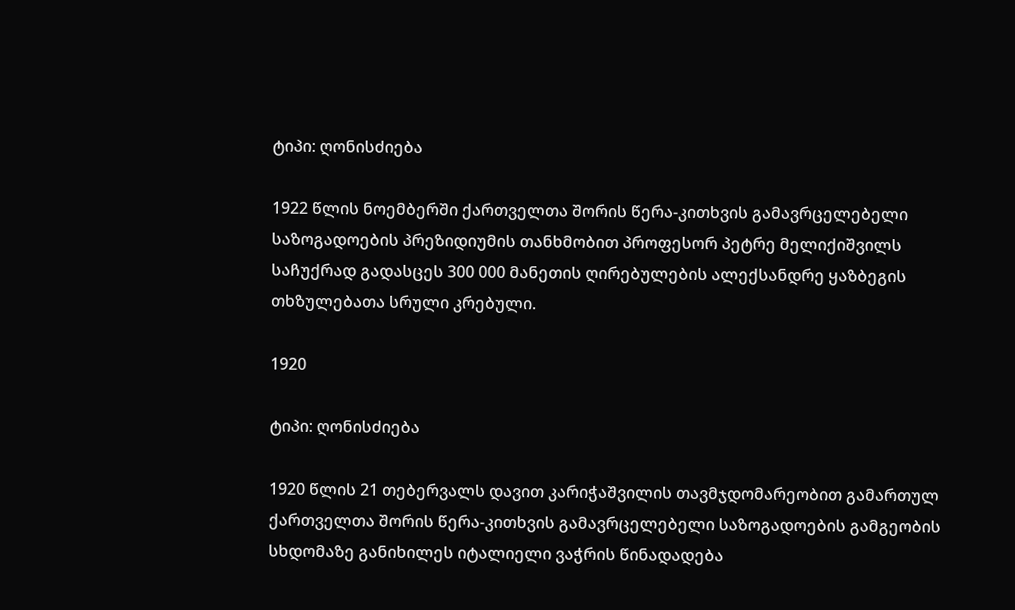ტიპი: ღონისძიება

1922 წლის ნოემბერში ქართველთა შორის წერა-კითხვის გამავრცელებელი საზოგადოების პრეზიდიუმის თანხმობით პროფესორ პეტრე მელიქიშვილს საჩუქრად გადასცეს 300 000 მანეთის ღირებულების ალექსანდრე ყაზბეგის თხზულებათა სრული კრებული.

1920

ტიპი: ღონისძიება

1920 წლის 21 თებერვალს დავით კარიჭაშვილის თავმჯდომარეობით გამართულ ქართველთა შორის წერა-კითხვის გამავრცელებელი საზოგადოების გამგეობის სხდომაზე განიხილეს იტალიელი ვაჭრის წინადადება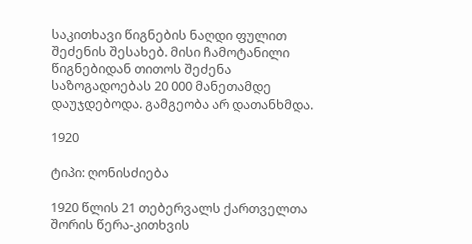საკითხავი წიგნების ნაღდი ფულით შეძენის შესახებ. მისი ჩამოტანილი წიგნებიდან თითოს შეძენა საზოგადოებას 20 000 მანეთამდე დაუჯდებოდა. გამგეობა არ დათანხმდა.

1920

ტიპი: ღონისძიება

1920 წლის 21 თებერვალს ქართველთა შორის წერა-კითხვის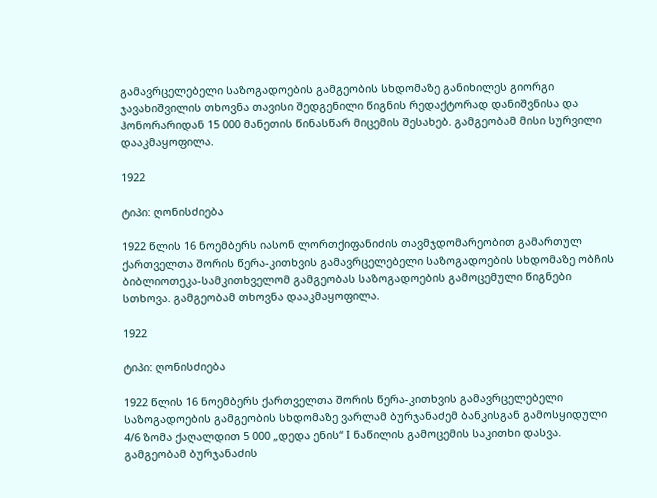გამავრცელებელი საზოგადოების გამგეობის სხდომაზე განიხილეს გიორგი ჯავახიშვილის თხოვნა თავისი შედგენილი წიგნის რედაქტორად დანიშვნისა და ჰონორარიდან 15 000 მანეთის წინასწარ მიცემის შესახებ. გამგეობამ მისი სურვილი დააკმაყოფილა.

1922

ტიპი: ღონისძიება

1922 წლის 16 ნოემბერს იასონ ლორთქიფანიძის თავმჯდომარეობით გამართულ ქართველთა შორის წერა-კითხვის გამავრცელებელი საზოგადოების სხდომაზე ობჩის ბიბლიოთეკა-სამკითხველომ გამგეობას საზოგადოების გამოცემული წიგნები სთხოვა. გამგეობამ თხოვნა დააკმაყოფილა.

1922

ტიპი: ღონისძიება

1922 წლის 16 ნოემბერს ქართველთა შორის წერა-კითხვის გამავრცელებელი საზოგადოების გამგეობის სხდომაზე ვარლამ ბურჯანაძემ ბანკისგან გამოსყიდული 4/6 ზომა ქაღალდით 5 000 „დედა ენის“ I ნაწილის გამოცემის საკითხი დასვა. გამგეობამ ბურჯანაძის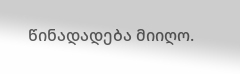წინადადება მიიღო.